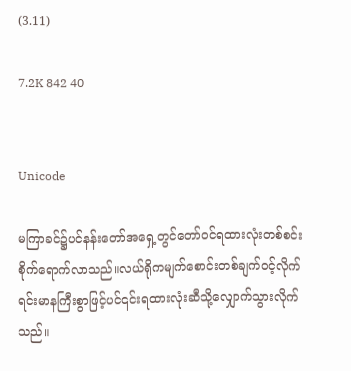(3.11)

7.2K 842 40


Unicode

မကြာခင်၌ပင်နန်းတော်အရှေ့တွင်တော်ဝင်ရထားလုံးတစ်စင်းစိုက်ရောက်လာသည်။လယ်ရိုကမျက်စောင်းတစ်ချက်ဝင့်လိုက်ရင်းမာနကြီးစွာဖြင့်ပင်၎င်းရထားလုံးဆီသို့လျှောက်သွားလိုက်သည်။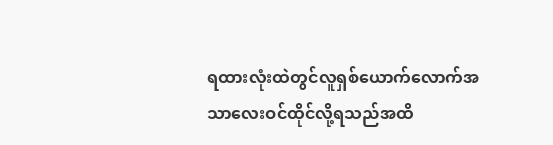ရထားလုံးထဲတွင်လူရှစ်ယောက်လောက်အသာလေးဝင်ထိုင်လို့ရသည်အထိ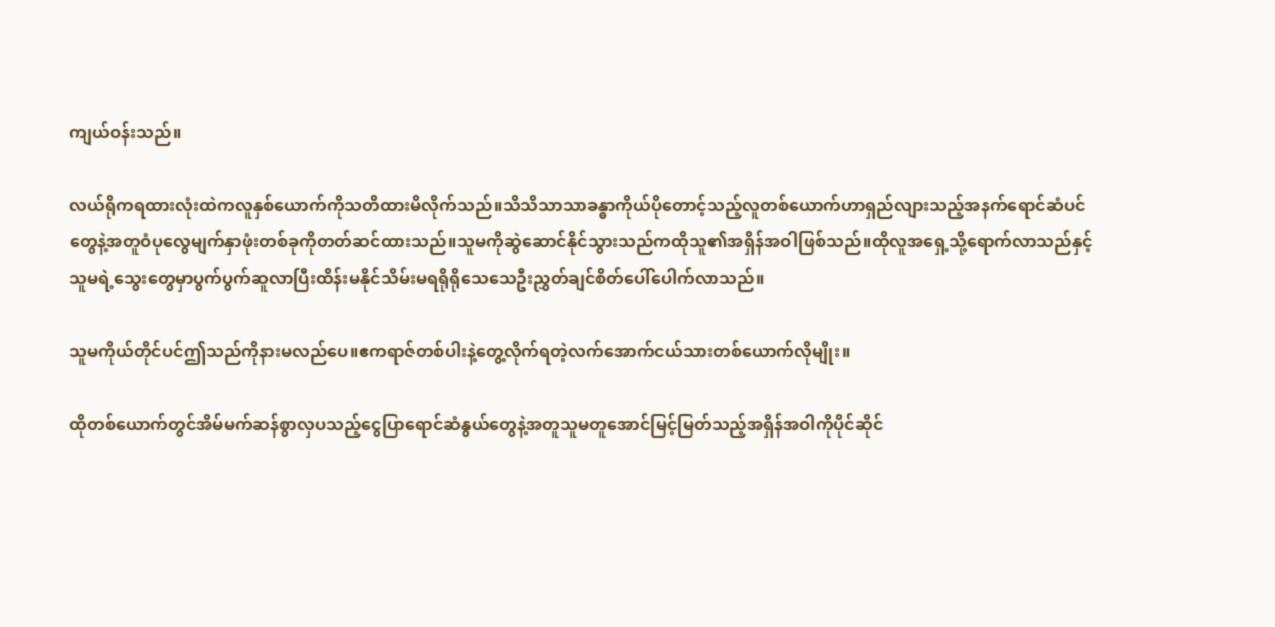ကျယ်ဝန်းသည်။

လယ်ရိုကရထားလုံးထဲကလူနှစ်ယောက်ကိုသတိထားမိလိုက်သည်။သိသိသာသာခန္ဓာကိုယ်ပိုတောင့်သည့်လူတစ်ယောက်ဟာရှည်လျားသည့်အနက်ရောင်ဆံပင်တွေနဲ့အတူဝံပုလွေမျက်နှာဖုံးတစ်ခုကိုတတ်ဆင်ထားသည်။သူမကိုဆွဲဆောင်နိုင်သွားသည်ကထိုသူ၏အရှိန်အဝါဖြစ်သည်။ထိုလူအရှေ့သို့ရောက်လာသည်နှင့်သူမရဲ့သွေးတွေမှာပွက်ပွက်ဆူလာပြီးထိန်းမနိုင်သိမ်းမရရိုရိုသေသေဦးညွှတ်ချင်စိတ်ပေါ်ပေါက်လာသည်။

သူမကိုယ်တိုင်ပင်ဤသည်ကိုနားမလည်ပေ။ဧကရာဇ်တစ်ပါးနဲ့တွေ့လိုက်ရတဲ့လက်အောက်ငယ်သားတစ်ယောက်လိုမျိုး။

ထိုတစ်ယောက်တွင်အိမ်မက်ဆန်စွာလှပသည့်ငွေပြာရောင်ဆံနွယ်တွေနဲ့အတူသူမတူအောင်မြင့်မြတ်သည့်အရှိန်အဝါကိုပိုင်ဆိုင်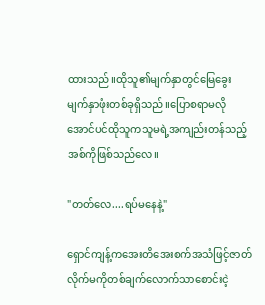ထားသည်။ထိုသူ၏မျက်နှာတွင်မြေခွေးမျက်နှာဖုံးတစ်ခုရှိသည်။ပြောစရာမလိုအောင်ပင်ထိုသူကသူမရဲ့အကျည်းတန်သည့်အစ်ကိုဖြစ်သည်လေ။

"တတ်လေ....ရပ်မနေနဲ့"

ရှောင်ကျန့်ကအေးတိအေးစက်အသံဖြင့်ဇာတ်လိုက်မကိုတစ်ချက်လောက်သာစောင်းငဲ့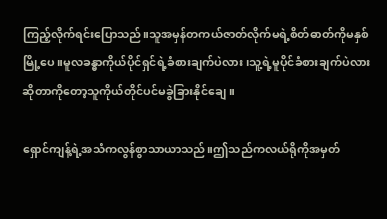ကြည့်လိုက်ရင်းပြောသည်။သူအမှန်တကယ်ဇာတ်လိုက်မရဲ့စိတ်ဓာတ်ကိုမနှစ်မြို့ပေ။မူလခန္ဓာကိုယ်ပိုင်ရှင်ရဲ့ခံစားချက်ပဲလား၊သူ့ရဲ့မူပိုင်ခံစားချက်ပဲလားဆိုတာကိုတော့သူကိုယ်တိုင်ပင်မခွဲခြားနိုင်ချေ။

ရှောင်ကျန့်ရဲ့အသံကလွန်စွာသာယာသည်။ဤသည်ကလယ်ရိုကိုအမှတ်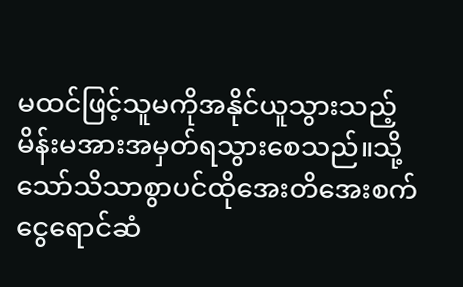မထင်ဖြင့်သူမကိုအနိုင်ယူသွားသည့်မိန်းမအားအမှတ်ရသွားစေသည်။သို့သော်သိသာစွာပင်ထိုအေးတိအေးစက်ငွေရောင်ဆံ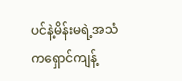ပင်နဲ့မိန်းမရဲ့အသံကရှောင်ကျန့်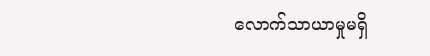လောက်သာယာမှုမရှိ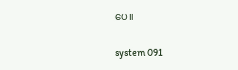ပေ။

system 091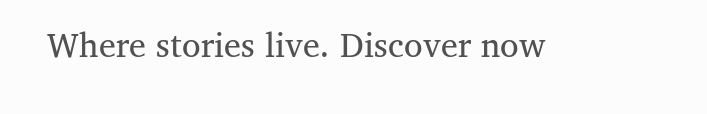Where stories live. Discover now